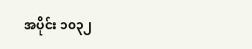အပိုင်း ၁၀၃၂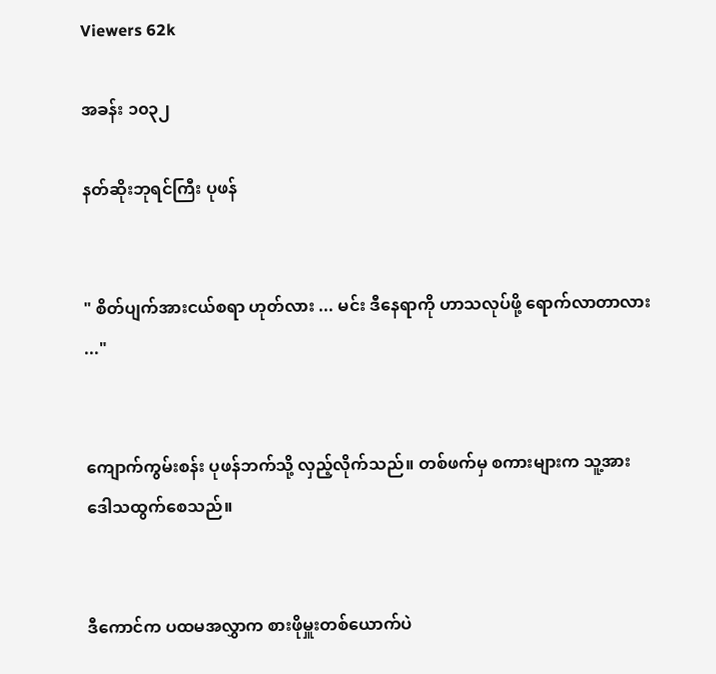Viewers 62k

အခန်း ၁၀၃၂

နတ်ဆိုးဘုရင်ကြီး ပုဖန်


" စိတ်ပျက်အားငယ်စရာ ဟုတ်လား ... မင်း ဒီနေရာကို ဟာသလုပ်ဖို့ ရောက်လာတာလား ..."


ကျောက်ကွမ်းစန်း ပုဖန်ဘက်သို့ လှည့်လိုက်သည်။ တစ်ဖက်မှ စကားများက သူ့အား ဒေါသထွက်စေသည်။


ဒီကောင်က ပထမအလွှာက စားဖိုမှူးတစ်ယောက်ပဲ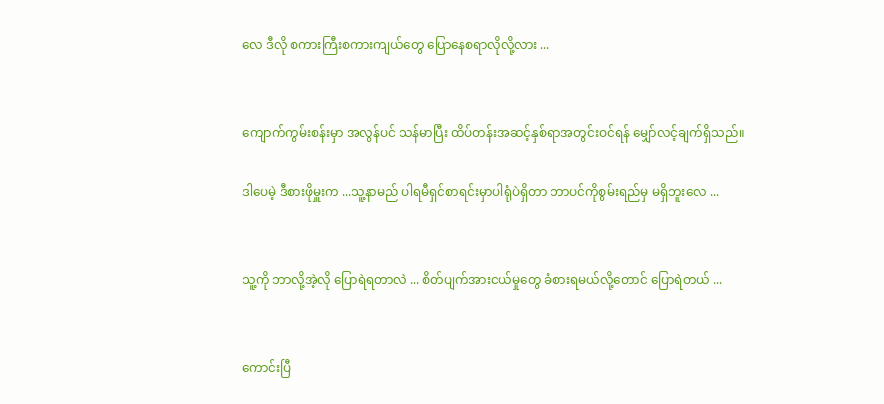လေ ဒီလို စကားကြီးစကားကျယ်တွေ ပြောနေစရာလိုလို့လား ...


ကျောက်ကွမ်းစန်းမှာ အလွန်ပင် သန်မာပြီး ထိပ်တန်းအဆင့်နှစ်ရာအတွင်းဝင်ရန် မျှော်လင့်ချက်ရှိသည်။

ဒါပေမဲ့ ဒီစားဖိုမှူးက ...သူ့နာမည် ပါရမီရှင်စာရင်းမှာပါရုံပဲရှိတာ ဘာပင်ကိုစွမ်းရည်မှ မရှိဘူးလေ ...


သူ့ကို ဘာလို့အဲ့လို ပြောရဲရတာလဲ ... စိတ်ပျက်အားငယ်မှုတွေ ခံစားရမယ်လို့တောင် ပြောရဲတယ် ...


ကောင်းပြီ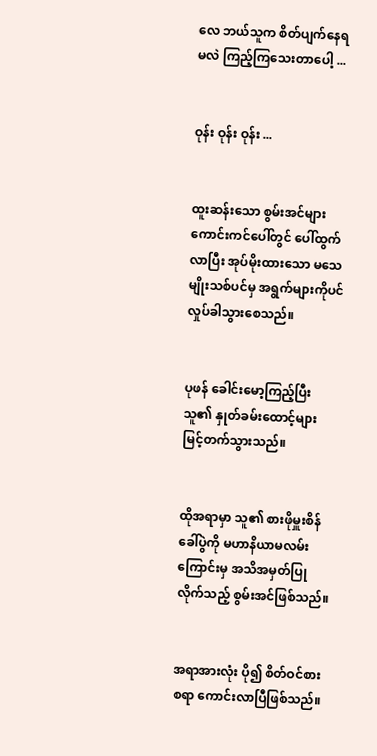လေ ဘယ်သူက စိတ်ပျက်နေရမလဲ ကြည့်ကြသေးတာပေါ့ ...


ဝုန်း ဝုန်း ဝုန်း ...


ထူးဆန်းသော စွမ်းအင်များ ကောင်းကင်ပေါ်တွင် ပေါ်ထွက်လာပြီး အုပ်မိုးထားသော မသေမျိုးသစ်ပင်မှ အရွက်များကိုပင် လှုပ်ခါသွားစေသည်။


ပုဖန် ခေါင်းမော့ကြည့်ပြီး သူ၏ နှုတ်ခမ်းထောင့်များ မြင့်တက်သွားသည်။


ထိုအရာမှာ သူ၏ စားဖိုမှူးစိန်ခေါ်ပွဲကို မဟာနိယာမလမ်းကြောင်းမှ အသိအမှတ်ပြုလိုက်သည့် စွမ်းအင်ဖြစ်သည်။


အရာအားလုံး ပို၍ စိတ်ဝင်စားစရာ ကောင်းလာပြီဖြစ်သည်။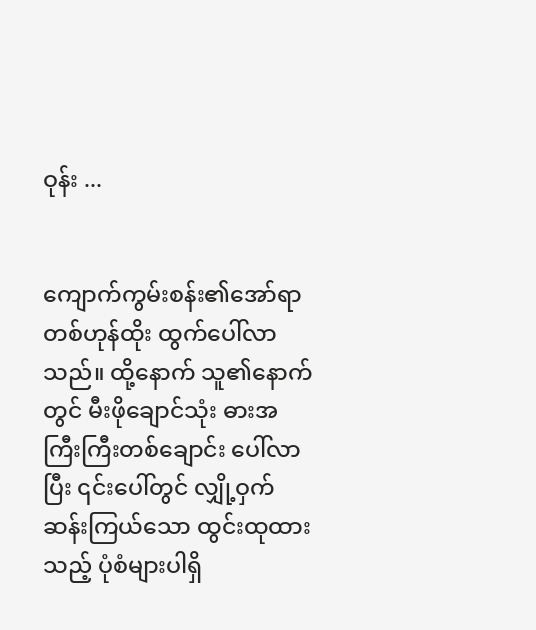ဝုန်း ...


ကျောက်ကွမ်းစန်း၏အော်ရာ တစ်ဟုန်ထိုး ထွက်ပေါ်လာသည်။ ထို့နောက် သူ၏နောက်တွင် မီးဖိုချောင်သုံး ဓားအကြီးကြီးတစ်ချောင်း ပေါ်လာပြီး ၎င်းပေါ်တွင် လျှို့ဝှက်ဆန်းကြယ်သော ထွင်းထုထားသည့် ပုံစံများပါရှိ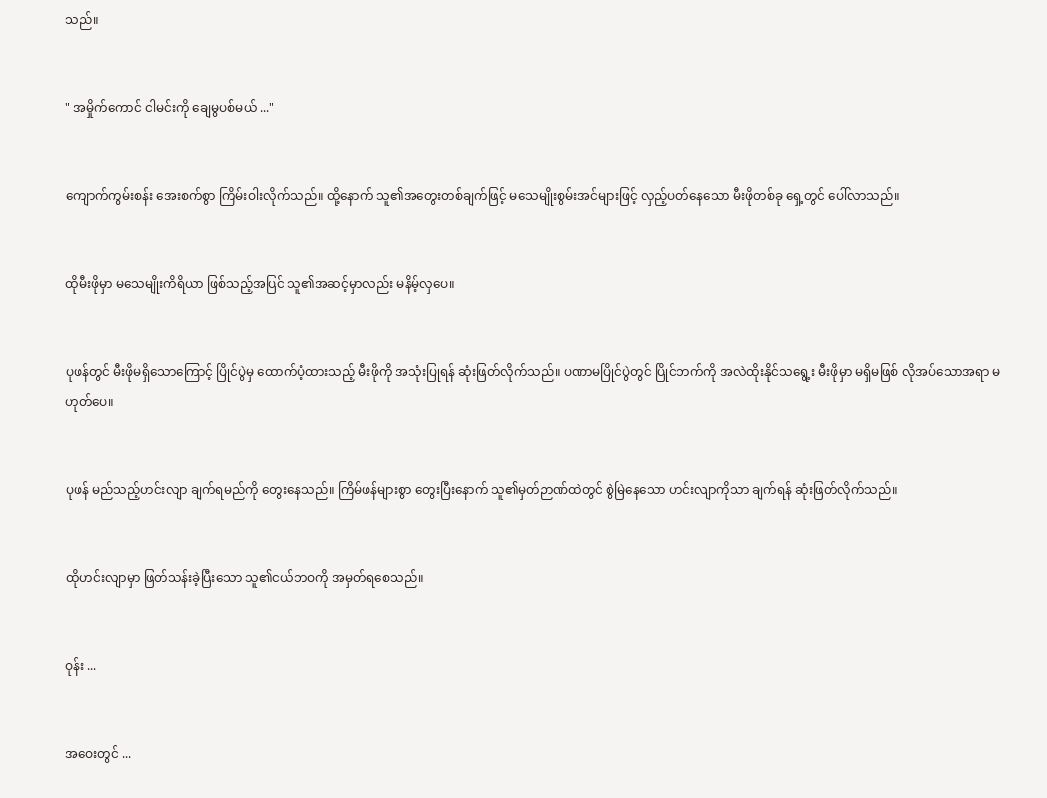သည်။


" အမှိုက်ကောင် ငါမင်းကို ချေမွပစ်မယ် ..."


ကျောက်ကွမ်းစန်း အေးစက်စွာ ကြိမ်းဝါးလိုက်သည်။ ထို့နောက် သူ၏အတွေးတစ်ချက်ဖြင့် မသေမျိုးစွမ်းအင်များဖြင့် လှည့်ပတ်နေသော မီးဖိုတစ်ခု ရှေ့တွင် ပေါ်လာသည်။


ထိုမီးဖိုမှာ မသေမျိုးကိရိယာ ဖြစ်သည့်အပြင် သူ၏အဆင့်မှာလည်း မနိမ့်လှပေ။


ပုဖန်တွင် မီးဖိုမရှိသောကြောင့် ပြိုင်ပွဲမှ ထောက်ပံ့ထားသည့် မီးဖိုကို အသုံးပြုရန် ဆုံးဖြတ်လိုက်သည်။ ပဏာမပြိုင်ပွဲတွင် ပြိုင်ဘက်ကို အလဲထိုးနိုင်သရွေ့း မီးဖိုမှာ မရှိမဖြစ် လိုအပ်သောအရာ မဟုတ်ပေ။


ပုဖန် မည်သည့်ဟင်းလျာ ချက်ရမည်ကို တွေးနေသည်။ ကြိမ်ဖန်များစွာ တွေးပြီးနောက် သူ၏မှတ်ဉာဏ်ထဲတွင် စွဲမြဲနေသော ဟင်းလျာကိုသာ ချက်ရန် ဆုံးဖြတ်လိုက်သည်။


ထိုဟင်းလျာမှာ ဖြတ်သန်းခဲ့ပြီးသော သူ၏ငယ်ဘဝကို အမှတ်ရစေသည်။


ဝုန်း ...


အဝေးတွင် ...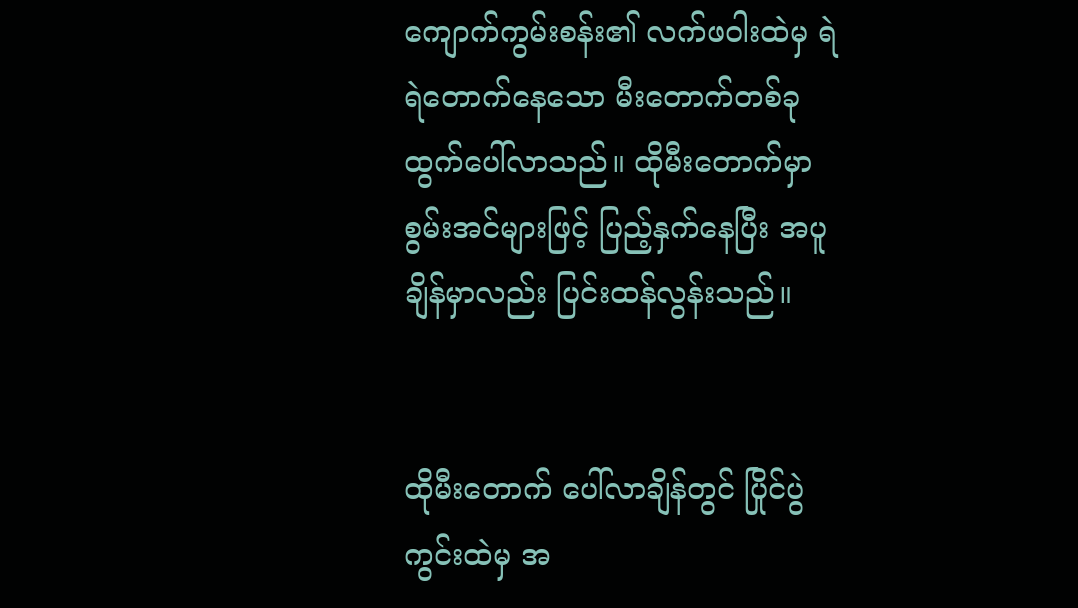ကျောက်ကွမ်းစန်း၏ လက်ဖဝါးထဲမှ ရဲရဲတောက်နေသော မီးတောက်တစ်ခု ထွက်ပေါ်လာသည်။ ထိုမီးတောက်မှာ စွမ်းအင်များဖြင့် ပြည့်နှက်နေပြီး အပူချိန်မှာလည်း ပြင်းထန်လွန်းသည်။


ထိုမီးတောက် ပေါ်လာချိန်တွင် ပြိုင်ပွဲကွင်းထဲမှ အ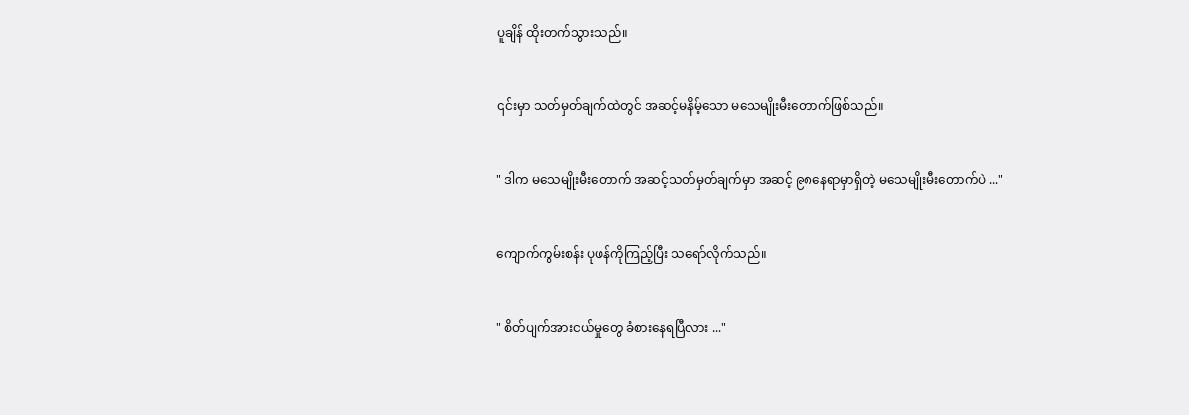ပူချိန် ထိုးတက်သွားသည်။


၎င်းမှာ သတ်မှတ်ချက်ထဲတွင် အဆင့်မနိမ့်သော မသေမျိုးမီးတောက်ဖြစ်သည်။


" ဒါက မသေမျိုးမီးတောက် အဆင့်သတ်မှတ်ချက်မှာ အဆင့် ၉၈နေရာမှာရှိတဲ့ မသေမျိုးမီးတောက်ပဲ ..."


ကျောက်ကွမ်းစန်း ပုဖန်ကိုကြည့်ပြီး သရော်လိုက်သည်။


" စိတ်ပျက်အားငယ်မှုတွေ ခံစားနေရပြီလား ..."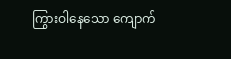ကြွားဝါနေသော ကျောက်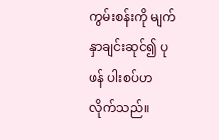ကွမ်းစန်းကို မျက်နှာချင်းဆုင်၍ ပုဖန် ပါးစပ်ဟလိုက်သည်။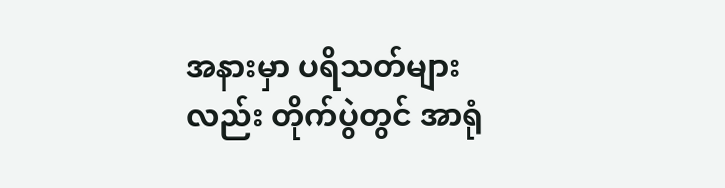အနားမှာ ပရိသတ်များလည်း တိုက်ပွဲတွင် အာရုံ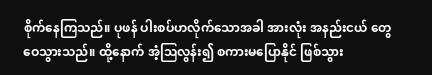စိုက်နေကြသည်။ ပုဖန် ပါးစပ်ဟလိုက်သောအခါ အားလုံး အနည်းငယ် တွေဝေသွားသည်။ ထို့နောက် အံ့ဩလွန်း၍ စကားမပြောနိုင် ဖြစ်သွား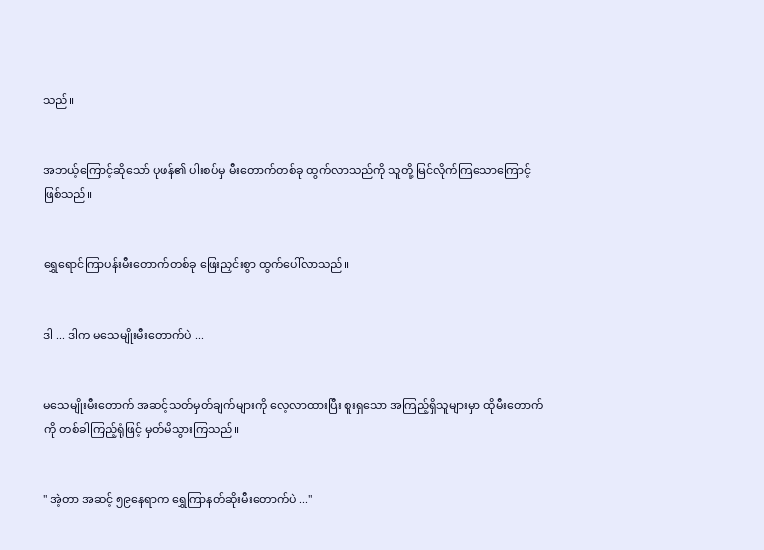သည်။


အဘယ့်ကြောင့်ဆိုသော် ပုဖန်၏ ပါးစပ်မှ မီးတောက်တစ်ခု ထွက်လာသည်ကို သူတို့ မြင်လိုက်ကြသောကြောင့်ဖြစ်သည်။


ရွှေရောင်ကြာပန်းမီးတောက်တစ်ခု ဖြေးညှင်းစွာ ထွက်ပေါ်လာသည်။


ဒါ ... ဒါက မသေမျိုးမီးတောက်ပဲ ...


မသေမျိုးမီးတောက် အဆင့်သတ်မှတ်ချက်များကို လေ့လာထားပြီး စူးရှသော အကြည့်ရှိသူများမှာ ထိုမီးတောက်ကို တစ်ခါကြည့်ရုံဖြင့် မှတ်မိသွားကြသည်။


" အဲ့တာ အဆင့် ၅၉နေရာက ရွှေကြာနတ်ဆိုးမီးတောက်ပဲ ..."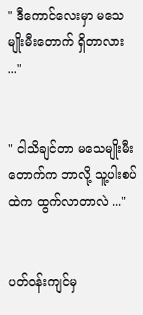" ဒီကောင်လေးမှာ မသေမျိုးမီးတောက် ရှိတာလား ..."


" ငါသိချင်တာ မသေမျိုးမီးတောက်က ဘာလို့ သူ့ပါးစပ်ထဲက ထွက်လာတာလဲ ..."


ပတ်ဝန်းကျင်မှ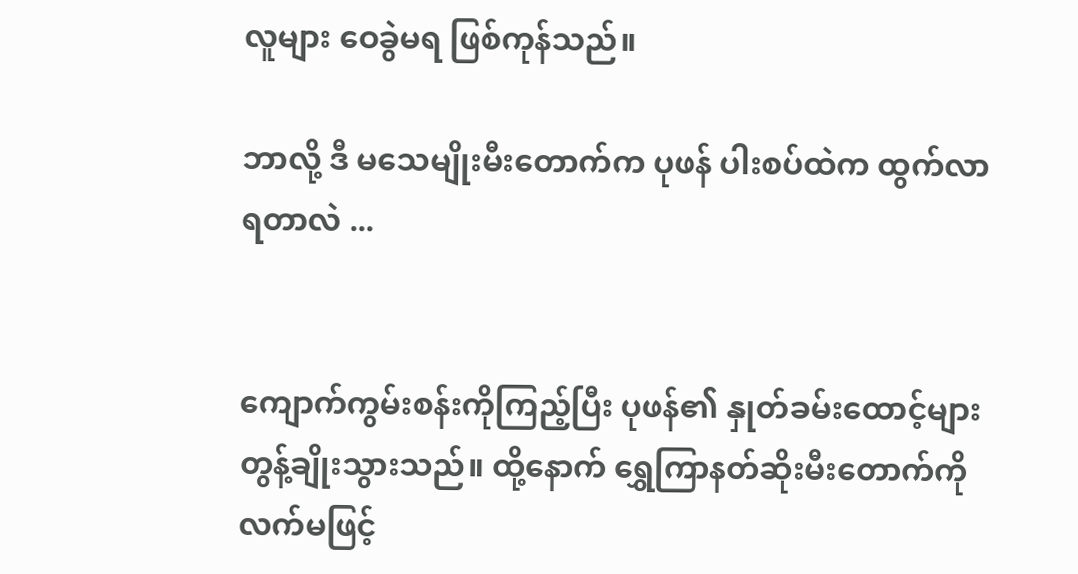လူများ ဝေခွဲမရ ဖြစ်ကုန်သည်။

ဘာလို့ ဒီ မသေမျိုးမီးတောက်က ပုဖန် ပါးစပ်ထဲက ထွက်လာရတာလဲ ...


ကျောက်ကွမ်းစန်းကိုကြည့်ပြီး ပုဖန်၏ နှုတ်ခမ်းထောင့်များ တွန့်ချိုးသွားသည်။ ထို့နောက် ရွှေကြာနတ်ဆိုးမီးတောက်ကို လက်မဖြင့်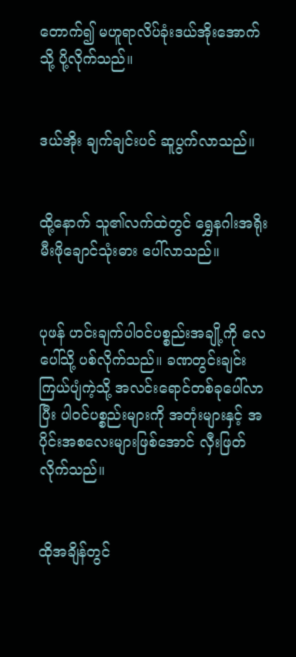တောက်၍ မဟူရာလိပ်ခုံးဒယ်အိုးအောက်သို့ ပို့လိုက်သည်။


ဒယ်အိုး ချက်ချင်းပင် ဆူပွက်လာသည်။


ထို့နောက် သူ၏လက်ထဲတွင် ရွှေနဂါးအရိုးမီးဖိုချောင်သုံးဓား ပေါ်လာသည်။


ပုဖန် ဟင်းချက်ပါဝင်ပစ္စည်းအချို့ကို လေပေါ်သို့ ပစ်လိုက်သည်။ ခဏတွင်းချင်း ကြယ်ပျံကဲ့သို့ အလင်းရောင်တစ်ခုပေါ်လာပြီး ပါဝင်ပစ္စည်းများကို အတုံးများနှင့် အပိုင်းအစလေးများဖြစ်အောင် လှီးဖြတ်လိုက်သည်။


ထိုအချိန်တွင်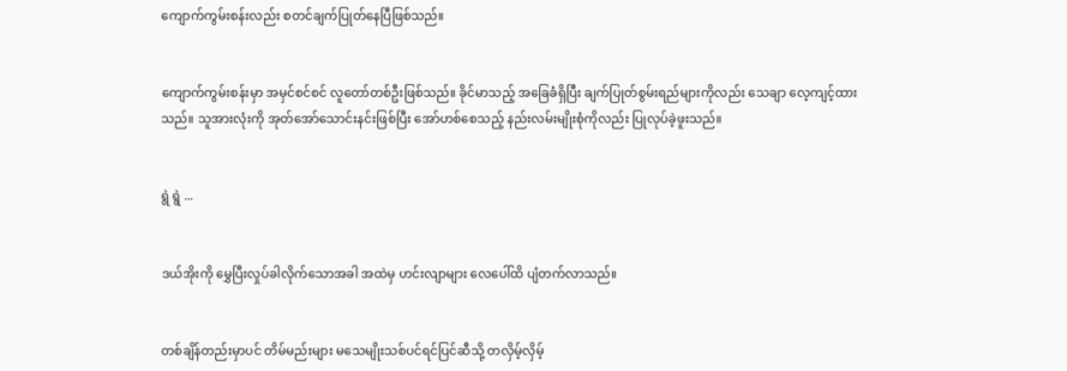ကျောက်ကွမ်းစန်းလည်း စတင်ချက်ပြုတ်နေပြီဖြစ်သည်။


ကျောက်ကွမ်းစန်းမှာ အမှင်စင်စင် လူတော်တစ်ဦးဖြစ်သည်။ ခိုင်မာသည့် အခြေခံရှိပြီး ချက်ပြုတ်စွမ်းရည်များကိုလည်း သေချာ လေ့ကျင့်ထားသည်။ သူအားလုံးကို အုတ်အော်သောင်းနင်းဖြစ်ပြီး အော်ဟစ်စေသည့် နည်းလမ်းမျိုးစုံကိုလည်း ပြုလုပ်ခဲ့ဖူးသည်။


ရွဲ ရွဲ ...


ဒယ်အိုးကို မွှေပြီးလှုပ်ခါလိုက်သောအခါ အထဲမှ ဟင်းလျာများ လေပေါ်ထိ ‌ပျံတက်လာသည်။


တစ်ချိန်တည်းမှာပင် တိမ်မည်းများ မသေမျိုးသစ်ပင်ရင်ပြင်ဆီသို့ တလှိမ့်လှိမ့်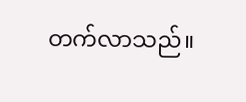တက်လာသည်။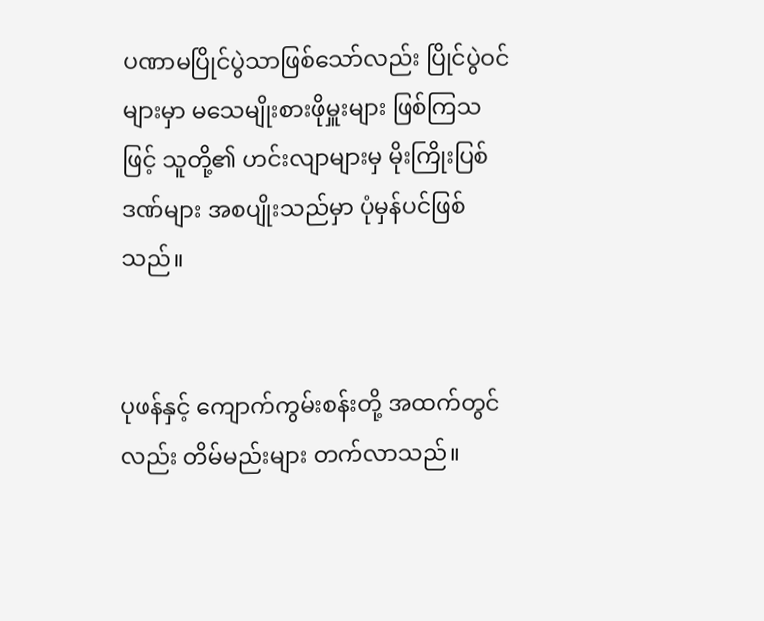ပဏာမပြိုင်ပွဲသာဖြစ်သော်လည်း ပြိုင်ပွဲဝင်များမှာ မသေမျိုးစားဖိုမှူးများ ဖြစ်ကြသဖြင့် သူတို့၏ ဟင်းလျာများမှ မိုးကြိုးပြစ်ဒဏ်များ အစပျိုးသည်မှာ ပုံမှန်ပင်ဖြစ်သည်။


ပုဖန်နှင့် ကျောက်ကွမ်းစန်းတို့ အထက်တွင်လည်း တိမ်မည်းများ တက်လာသည်။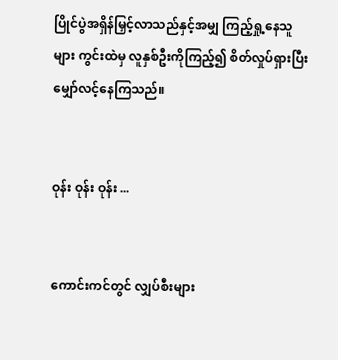ပြိုင်ပွဲအရှိန်မြှင့်လာသည်နှင့်အမျှ ကြည့်ရှု့နေသူများ ကွင်းထဲမှ လူနှစ်ဦးကိုကြည့်၍ စိတ်လှုပ်ရှားပြီး မျှော်လင့်နေကြသည်။


ဝုန်း ဝုန်း ဝုန်း ...


ကောင်းကင်တွင် လျှပ်စီးများ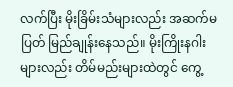လက်ပြီး မိုးခြိမ်းသံများလည်း အဆက်မပြတ် မြည်ချုန်းနေသည်။ မိုးကြိုးနဂါးများလည်း တိမ်မည်းများထဲတွင် ကွေ့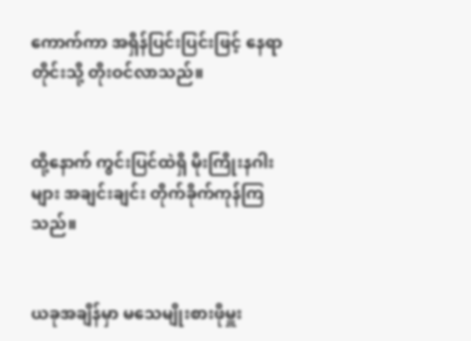ကောက်ကာ အရှိန်ပြင်းပြင်းဖြင့် နေရာတိုင်းသို့ တိုးဝင်လာသည်။


ထို့နောက် ကွင်းပြင်ထဲရှိ မိုးကြိုးနဂါးများ အချင်းချင်း တိုက်ခိုက်ကုန်ကြသည်။


ယခုအချိန်မှာ မသေမျိုးစားဖိုမှူး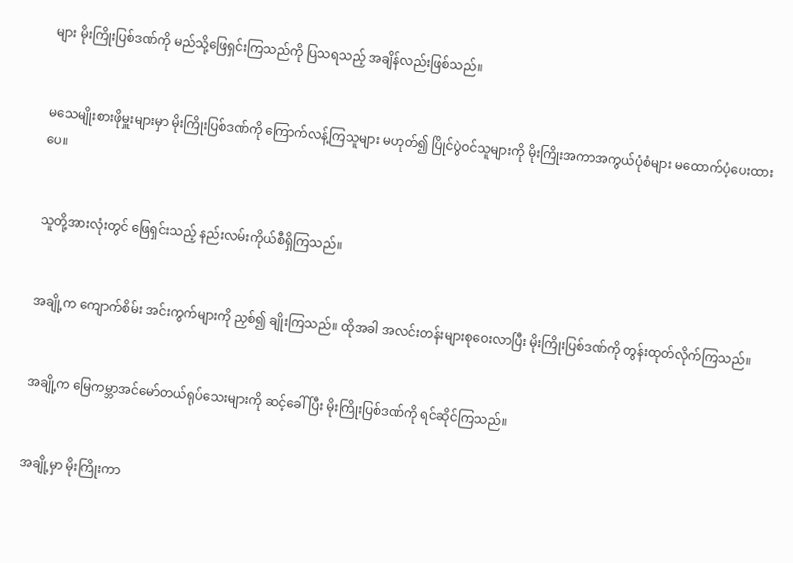များ မိုးကြိုးပြစ်ဒဏ်ကို မည်သို့ဖြေရှင်းကြသည်ကို ပြသရသည့် အချိန်လည်းဖြစ်သည်။


မသေမျိုးစားဖိုမှူးများမှာ မိုးကြိုးပြစ်ဒဏ်ကို ကြောက်လန့်ကြသူများ မဟုတ်၍ ပြိုင်ပွဲဝင်သူများကို မိုးကြိုးအကာအကွယ်ပုံစံများ မထောက်ပံ့ပေးထားပေ။


သူတို့အားလုံးတွင် ဖြေရှင်းသည့် နည်းလမ်းကိုယ်စီရှိကြသည်။


အချို့က ကျောက်စိမ်း အင်းကွက်များကို ညှစ်၍ ချိုးကြသည်။ ထိုအခါ အလင်းတန်းများစုဝေးလာပြီး မိုးကြိုးပြစ်ဒဏ်ကို တွန်းထုတ်လိုက်ကြသည်။


အချို့က မြေကမ္ဘာအင်မော်တယ်ရုပ်သေးများကို ဆင့်ခေါ်ပြီး မိုးကြိုးပြစ်ဒဏ်ကို ရင်ဆိုင်ကြသည်။


အချို့မှာ မိုးကြိုးကာ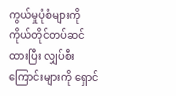ကွယ်မှုပုံစံများကို ကိုယ်တိုင်တပ်ဆင်ထားပြီး လျှပ်စီးကြောင်းများကို ရှောင်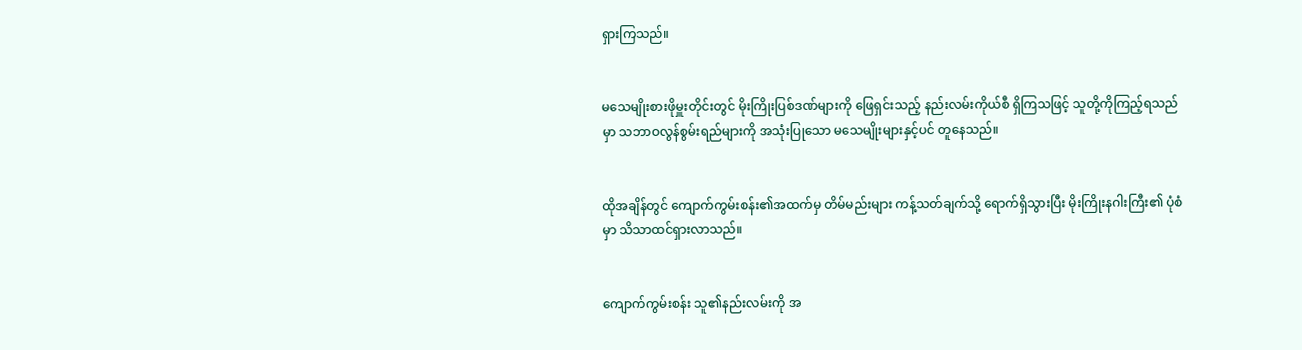ရှားကြသည်။


မသေမျိုးစားဖိုမှူးတိုင်းတွင် မိုးကြိုးပြစ်ဒဏ်များကို ဖြေရှင်းသည့် နည်းလမ်းကိုယ်စီ ရှိကြသဖြင့် သူတို့ကိုကြည့်ရသည်မှာ သဘာဝလွန်စွမ်းရည်များကို အသုံးပြုသော မသေမျိုးများနှင့်ပင် တူနေသည်။


ထိုအချိန်တွင် ကျောက်ကွမ်းစန်း၏အထက်မှ တိမ်မည်းများ ကန့်သတ်ချက်သို့ ရောက်ရှိသွားပြီး မိုးကြိုးနဂါးကြီး၏ ပုံစံမှာ သိသာထင်ရှားလာသည်။


ကျောက်ကွမ်းစန်း သူ၏နည်းလမ်းကို အ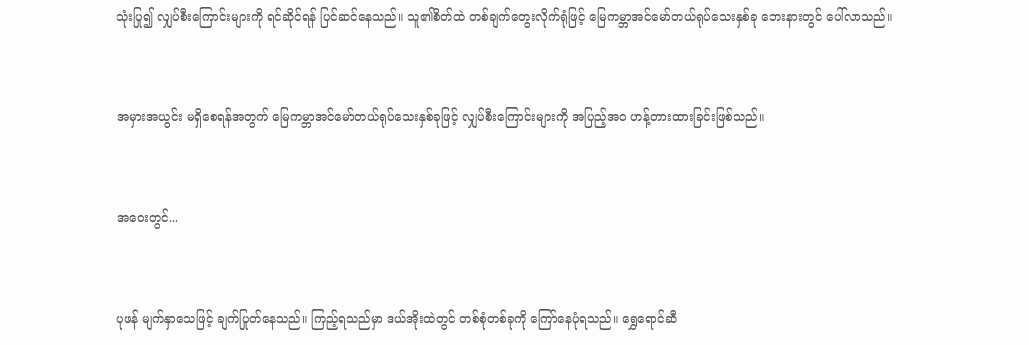သုံးပြု၍ လျှပ်စီးကြောင်းများကို ရင်ဆိုင်ရန် ပြင်ဆင်နေသည်။ သူ၏စိတ်ထဲ တစ်ချက်တွေးလိုက်ရုံဖြင့် မြေကမ္ဘာအင်မော်တယ်ရုပ်သေးနှစ်ခု ဘေးနားတွင် ပေါ်လာသည်။


အမှားအယွင်း မရှိစေရန်အတွက် မြေကမ္ဘာအင်မော်တယ်ရုပ်သေးနှစ်ခုဖြင့် လျှပ်စီးကြောင်းများကို အပြည့်အဝ ဟန့်တားထားခြင်းဖြစ်သည်။


အဝေးတွင်...


ပုဖန် မျက်နှာသေဖြင့် ချက်ပြုတ်နေသည်။ ကြည့်ရသည်မှာ ဒယ်အိုးထဲတွင် တစ်စုံတစ်ခုကို ကြော်နေပုံရသည်။ ရွှေရောင်ဆီ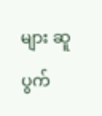များ ဆူပွက်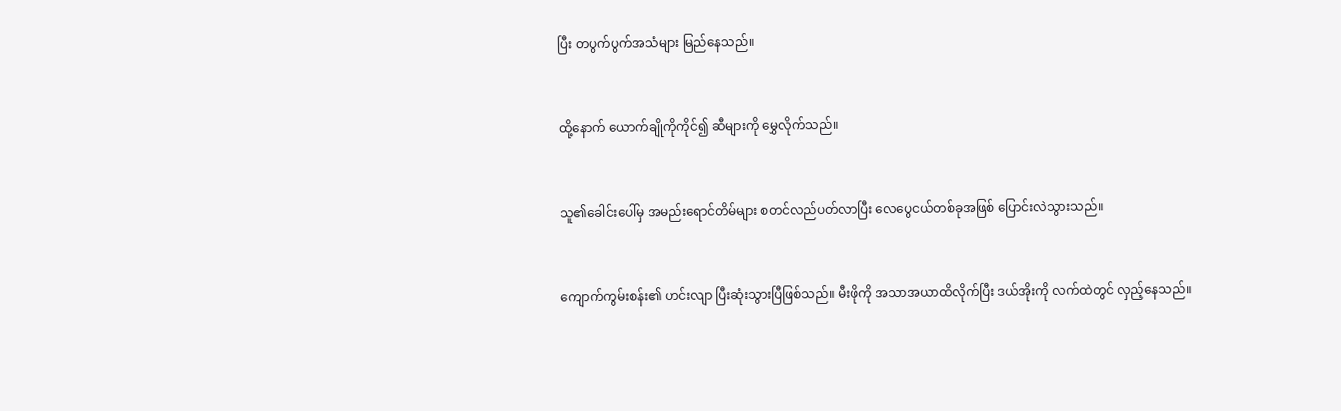ပြီး တပွက်ပွက်အသံများ မြည်နေသည်။


ထို့နောက် ယောက်ချိုကိုကိုင်၍ ဆီများကို မွှေလိုက်သည်။


သူ၏ခေါင်းပေါ်မှ အမည်းရောင်တိမ်များ စတင်လည်ပတ်လာပြီး လေပွေငယ်တစ်ခုအဖြစ် ပြောင်းလဲသွားသည်။


ကျောက်ကွမ်းစန်း၏ ဟင်းလျာ ပြီးဆုံးသွားပြီဖြစ်သည်။ မီးဖိုကို အသာအယာထိလိုက်ပြီး ဒယ်အိုးကို လက်ထဲတွင် လှည့်နေသည်။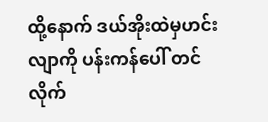ထို့နောက် ဒယ်အိုးထဲမှဟင်းလျာကို ပန်းကန်ပေါ် တင်လိုက်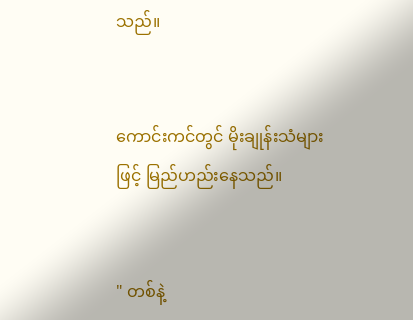သည်။


ကောင်းကင်တွင် မိုးချုန်းသံများဖြင့် မြည်ဟည်းနေသည်။


" တစ်နဲ့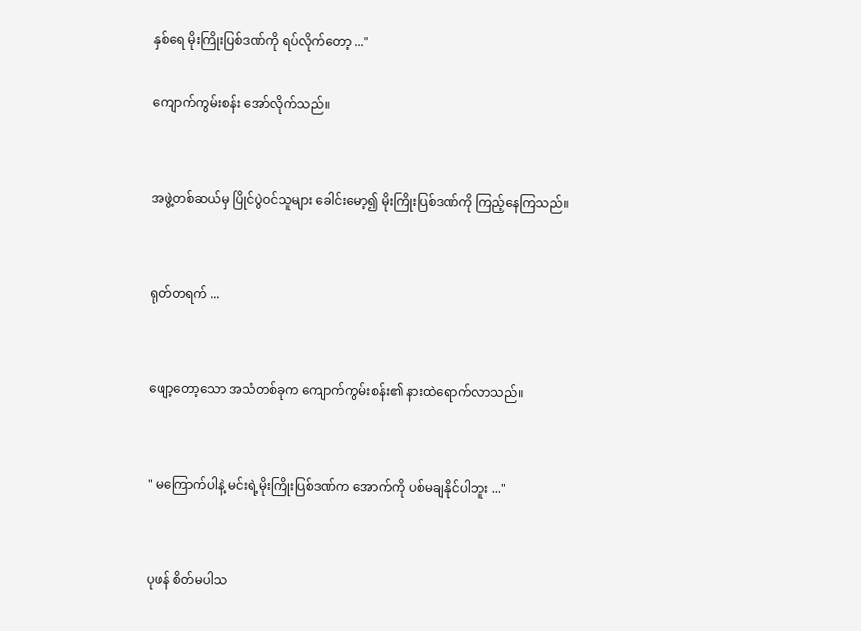နှစ်ရေ မိုးကြိုးပြစ်ဒဏ်ကို ရပ်လိုက်တော့ ..."

ကျောက်ကွမ်းစန်း အော်လိုက်သည်။


အဖွဲ့တစ်ဆယ်မှ ပြိုင်ပွဲဝင်သူများ ခေါင်းမော့၍ မိုးကြိုးပြစ်ဒဏ်ကို ကြည့်နေကြသည်။


ရုတ်တရက် ...


ဖျော့တော့သော အသံတစ်ခုက ကျောက်ကွမ်းစန်း၏ နားထဲရောက်လာသည်။


" မကြောက်ပါနဲ့ မင်းရဲ့မိုးကြိုးပြစ်ဒဏ်က အောက်ကို ပစ်မချနိုင်ပါဘူး ..."


ပုဖန် စိတ်မပါသ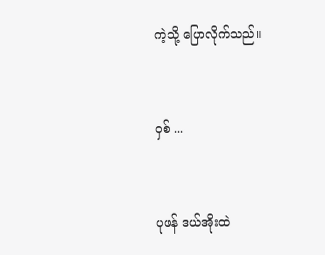ကဲ့သို့ ပြောလိုက်သည်။


ဝှစ် ...


ပုဖန် ဒယ်အိုးထဲ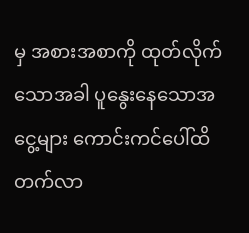မှ အစားအစာကို ထုတ်လိုက်သောအခါ ပူနွေးနေသောအငွေ့များ ကောင်းကင်ပေါ်ထိ တက်လာ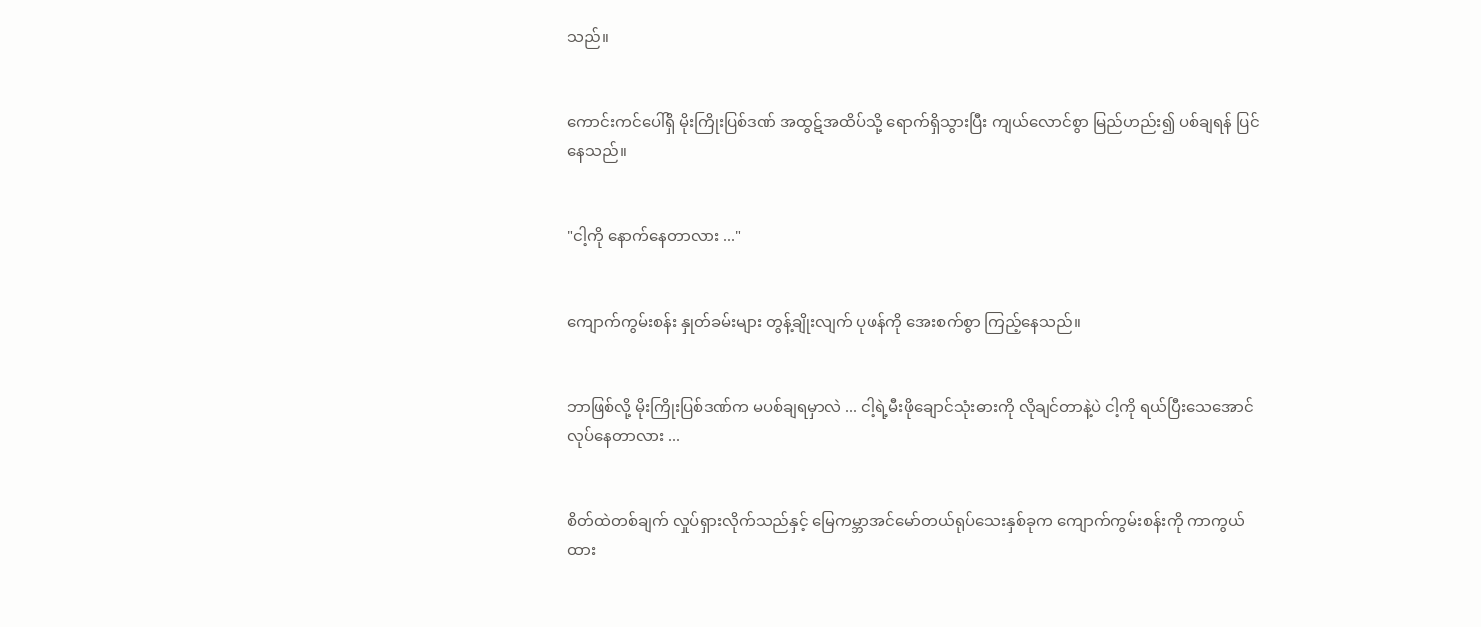သည်။


ကောင်းကင်ပေါ်ရှိ မိုးကြိုးပြစ်ဒဏ် အထွဋ်အထိပ်သို့ ရောက်ရှိသွားပြီး ကျယ်လောင်စွာ မြည်ဟည်း၍ ပစ်ချရန် ပြင်နေသည်။


"ငါ့ကို နောက်နေတာလား ..."


ကျောက်ကွမ်းစန်း နှုတ်ခမ်းများ တွန့်ချိုးလျက် ပုဖန်ကို အေးစက်စွာ ကြည့်နေသည်။


ဘာဖြစ်လို့ မိုးကြိုးပြစ်ဒဏ်က မပစ်ချရမှာလဲ ... ငါ့ရဲ့မီးဖိုချောင်သုံးဓားကို လိုချင်တာနဲ့ပဲ ငါ့ကို ရယ်ပြီးသေအောင် လုပ်နေတာလား ...


စိတ်ထဲတစ်ချက် လှုပ်ရှားလိုက်သည်နှင့် မြေကမ္ဘာအင်မော်တယ်ရုပ်သေးနှစ်ခုက ကျောက်ကွမ်းစန်းကို ကာကွယ်ထား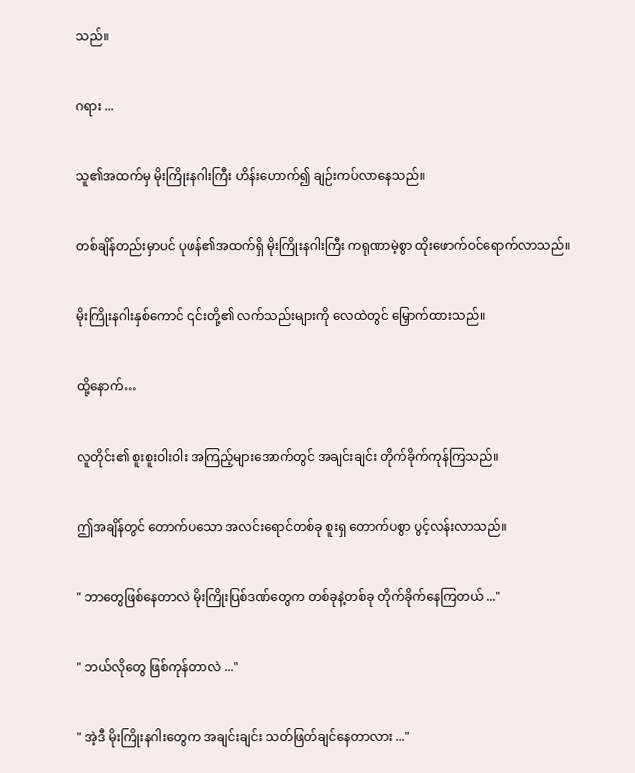သည်။


ဂရား ...


သူ၏အထက်မှ မိုးကြိုးနဂါးကြီး ဟိန်းဟောက်၍ ချဉ်းကပ်လာနေသည်။


တစ်ချိန်တည်းမှာပင် ပုဖန်၏အထက်ရှိ မိုးကြိုးနဂါးကြီး ကရုဏာမဲ့စွာ ထိုးဖောက်ဝင်ရောက်လာသည်။


မိုးကြိုးနဂါးနှစ်ကောင် ၎င်းတို့၏ လက်သည်းများကို လေထဲတွင် မြှောက်ထားသည်။


ထို့နောက်…


လူတိုင်း၏ စူးစူးဝါးဝါး အကြည့်များအောက်တွင် အချင်းချင်း တိုက်ခိုက်ကုန်ကြသည်။


ဤအချိန်တွင် တောက်ပသော အလင်းရောင်တစ်ခု စူးရှ တောက်ပစွာ ပွင့်လန်းလာသည်။


" ဘာတွေဖြစ်နေတာလဲ မိုးကြိုးပြစ်ဒဏ်တွေက တစ်ခုနဲ့တစ်ခု တိုက်ခိုက်နေကြတယ် ..."


" ဘယ်လိုတွေ ဖြစ်ကုန်တာလဲ ..."


" အဲ့ဒီ မိုးကြိုးနဂါးတွေက အချင်းချင်း သတ်ဖြတ်ချင်နေတာလား ..."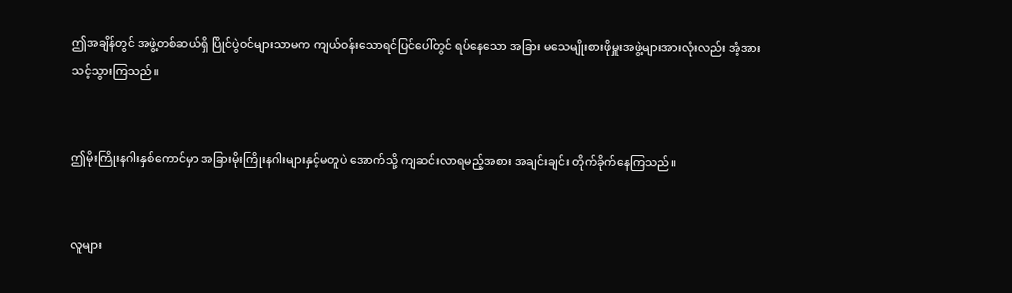ဤအချိန်တွင် အဖွဲ့တစ်ဆယ်ရှိ ပြိုင်ပွဲဝင်များသာမက ကျယ်ဝန်းသောရင်ပြင်ပေါ်တွင် ရပ်နေသော အခြား မသေမျိုးစားဖိုမှူးအဖွဲ့များအားလုံးလည်း အံ့အားသင့်သွားကြသည်။


ဤမိုးကြိုးနဂါးနှစ်ကောင်မှာ အခြားမိုးကြိုးနဂါးများနှင့်မတူပဲ အောက်သို့ ကျဆင်းလာရမည့်အစား အချင်းချင်း တိုက်ခိုက်နေကြသည်။


လူများ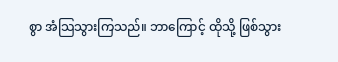စွာ အံသြသွားကြသည်။ ဘာကြောင့် ထိုသို့ ဖြစ်သွား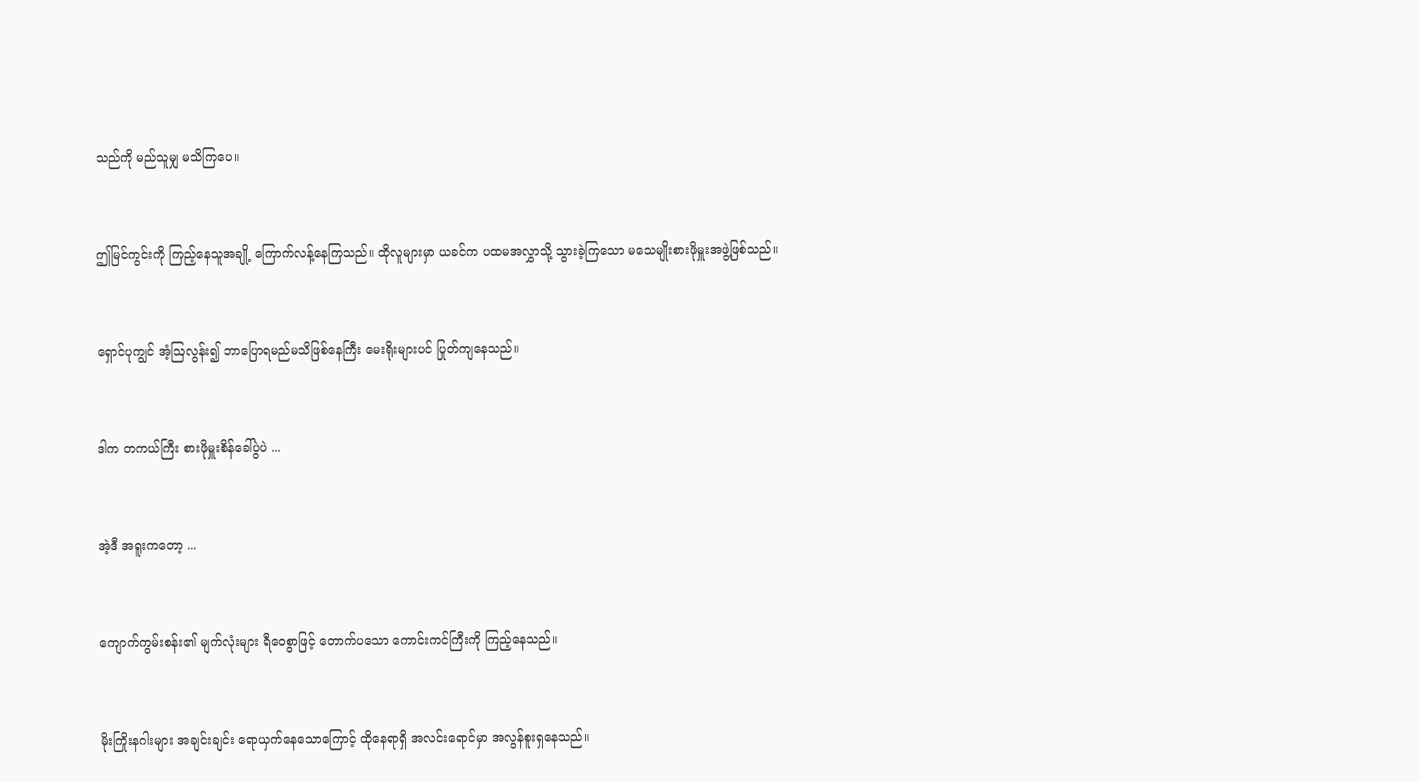သည်ကို မည်သူမျှ မသိကြပေ။


ဤမြင်ကွင်းကို ကြည့်နေသူအချို့ ကြောက်လန့်နေကြသည်။ ထိုလူများမှာ ယခင်က ပထမအလွှာသို့ သွားခဲ့ကြသော မသေမျိုးစားဖိုမှူးအဖွဲ့ဖြစ်သည်။


ရှောင်ပုကျွင် အံ့ဩလွန်း၍ ဘာပြောရမည်မသိဖြစ်နေကြီး မေးရိုးများပင် ပြုတ်ကျနေသည်။


ဒါက တကယ်ကြီး စားဖိုမှူးစိန်ခေါ်ပွဲပဲ ...


အဲ့ဒီ အရူးကတော့ ...


ကျောက်ကွမ်းစန်း၏ မျက်လုံးများ ရီဝေစွာဖြင့် တောက်ပသော ကောင်းကင်ကြီးကို ကြည့်နေသည်။


မိုးကြိုးနဂါးများ အချင်းချင်း ရောယှက်နေသောကြောင့် ထိုနေရာရှိ အလင်းရောင်မှာ အလွန်စူးရှနေသည်။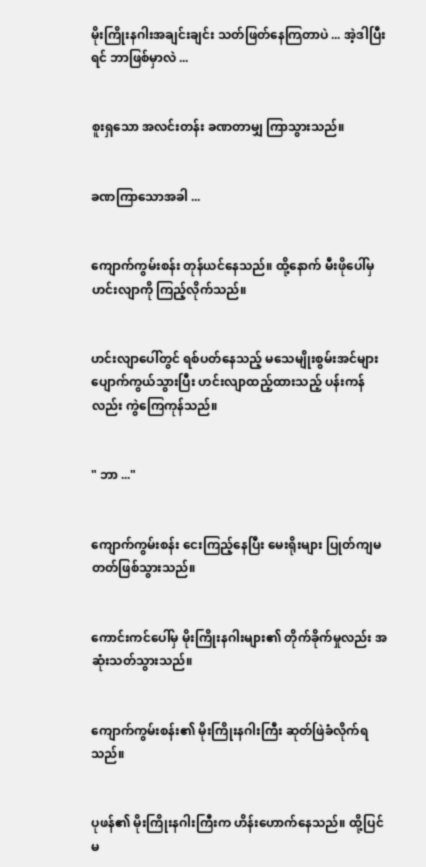မိုးကြိုးနဂါးအချင်းချင်း သတ်ဖြတ်နေကြတာပဲ ... အဲ့ဒါပြီးရင် ဘာဖြစ်မှာလဲ ...


စူးရှသော အလင်းတန်း ခဏတာမျှ ကြာသွားသည်။


ခဏကြာသောအခါ ...


ကျောက်ကွမ်းစန်း တုန်ယင်နေသည်။ ထို့နောက် မီးဖိုပေါ်မှ ဟင်းလျာကို ကြည့်လိုက်သည်။


ဟင်းလျာပေါ်တွင် ရစ်ပတ်နေသည့် မသေမျိုးစွမ်းအင်များ ပျောက်ကွယ်သွားပြီး ဟင်းလျာထည့်ထားသည့် ပန်းကန်လည်း ကွဲကြေကုန်သည်။


" ဘာ ..."


ကျောက်ကွမ်းစန်း ငေးကြည့်နေပြီး မေးရိုးများ ပြုတ်ကျမတတ်ဖြစ်သွားသည်။


ကောင်းကင်ပေါ်မှ မိုးကြိုးနဂါးများ၏ တိုက်ခိုက်မှုလည်း အဆုံးသတ်သွားသည်။


ကျောက်ကွမ်းစန်း၏ မိုးကြိုးနဂါးကြီး ဆုတ်ဖြဲခံလိုက်ရသည်။


ပုဖန်၏ မိုးကြိုးနဂါးကြီးက ဟိန်းဟောက်နေသည်။ ထို့ပြင် မ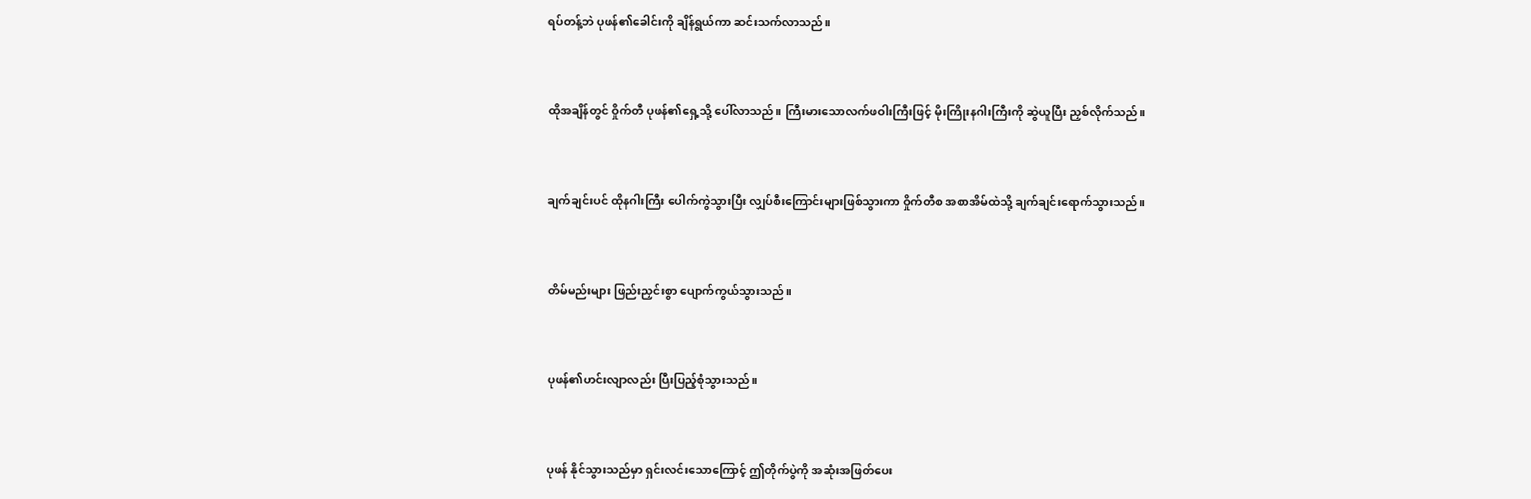ရပ်တန့်ဘဲ ပုဖန်၏ခေါင်းကို ချိန်ရွယ်ကာ ဆင်းသက်လာသည်။


ထိုအချိန်တွင် ဝှိုက်တီ ပုဖန်၏ရှေ့သို့ ပေါ်လာသည်။ ကြီးမားသောလက်ဖဝါးကြီးဖြင့် မိုးကြိုးနဂါးကြီးကို ဆွဲယူပြီး ညှစ်လိုက်သည်။


ချက်ချင်းပင် ထိုနဂါးကြီး ပေါက်ကွဲသွားပြီး လျှပ်စီးကြောင်းများဖြစ်သွားကာ ဝှိုက်တီစ အစာအိမ်ထဲသို့ ချက်ချင်းရောက်သွားသည်။


တိမ်မည်းများ ဖြည်းညှင်းစွာ ပျောက်ကွယ်သွားသည်။


ပုဖန်၏ဟင်းလျာလည်း ပြီးပြည့်စုံသွားသည်။


ပုဖန် နိုင်သွားသည်မှာ ရှင်းလင်းသောကြောင့် ဤတိုက်ပွဲကို အဆုံးအဖြတ်ပေး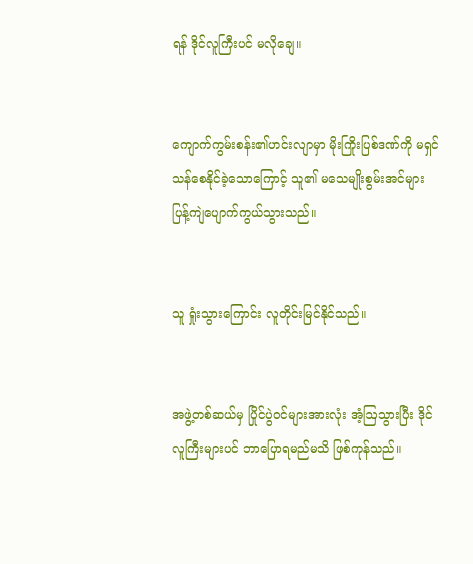ရန် ဒိုင်လူကြီးပင် မလိုချေ။


ကျောက်ကွမ်းစန်း၏ဟင်းလျာမှာ မိုးကြိုးပြစ်ဒဏ်ကို မရှင်သန်စေနိုင်ခဲ့သောကြောင့် သူ၏ မသေမျိုးစွမ်းအင်များ ပြန့်ကျဲပျောက်ကွယ်သွားသည်။


သူ ရှုံးသွားကြောင်း လူတိုင်းမြင်နိုင်သည်။


အဖွဲ့တစ်ဆယ်မှ ပြိုင်ပွဲဝင်များအားလုံး အံ့ဩသွားပြီး ဒိုင်လူကြီးများပင် ဘာပြောရမည်မသိ ဖြစ်ကုန်သည်။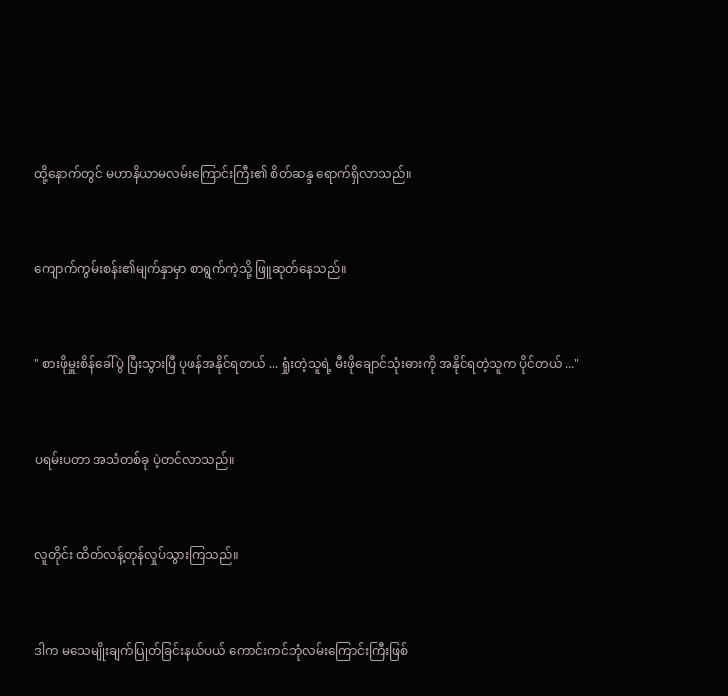ထို့နောက်တွင် မဟာနိယာမလမ်းကြောင်းကြီး၏ စိတ်ဆန္ဒ ရောက်ရှိလာသည်။


ကျောက်ကွမ်းစန်း၏မျက်နှာမှာ စာရွက်ကဲ့သို့ ဖြူဆုတ်နေသည်။


" စားဖိုမှူးစိန်ခေါ်ပွဲ ပြီးသွားပြီ ပုဖန်အနိုင်ရတယ် ... ရှုံးတဲ့သူရဲ့ မီးဖိုချောင်သုံးဓားကို အနိုင်ရတဲ့သူက ပိုင်တယ် ..."


ပရမ်းပတာ အသံတစ်ခု ပဲ့တင်လာသည်။


လူတိုင်း ထိတ်လန့်တုန်လှုပ်သွားကြသည်။


ဒါက မသေမျိုးချက်ပြုတ်ခြင်းနယ်ပယ် ကောင်းကင်ဘုံလမ်းကြောင်းကြီးဖြစ်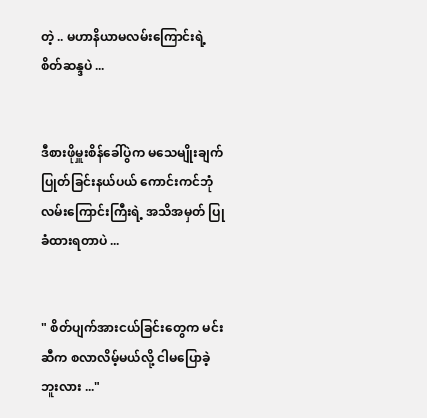တဲ့ .. မဟာနိယာမလမ်းကြောင်းရဲ့ စိတ်ဆန္ဒပဲ ...


ဒီစားဖိုမှူးစိန်ခေါ်ပွဲက မသေမျိုးချက်ပြုတ်ခြင်းနယ်ပယ် ကောင်းကင်ဘုံလမ်းကြောင်းကြီးရဲ့ အသိအမှတ် ပြုခံထားရတာပဲ ...


" စိတ်ပျက်အားငယ်ခြင်းတွေက မင်းဆီက စလာလိမ့်မယ်လို့ ငါမပြောခဲ့ဘူးလား ..."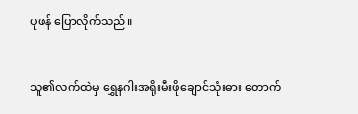ပုဖန် ပြောလိုက်သည်။


သူ၏လက်ထဲမှ ရွှေနဂါးအရိုးမီးဖိုချောင်သုံးဓား တောက်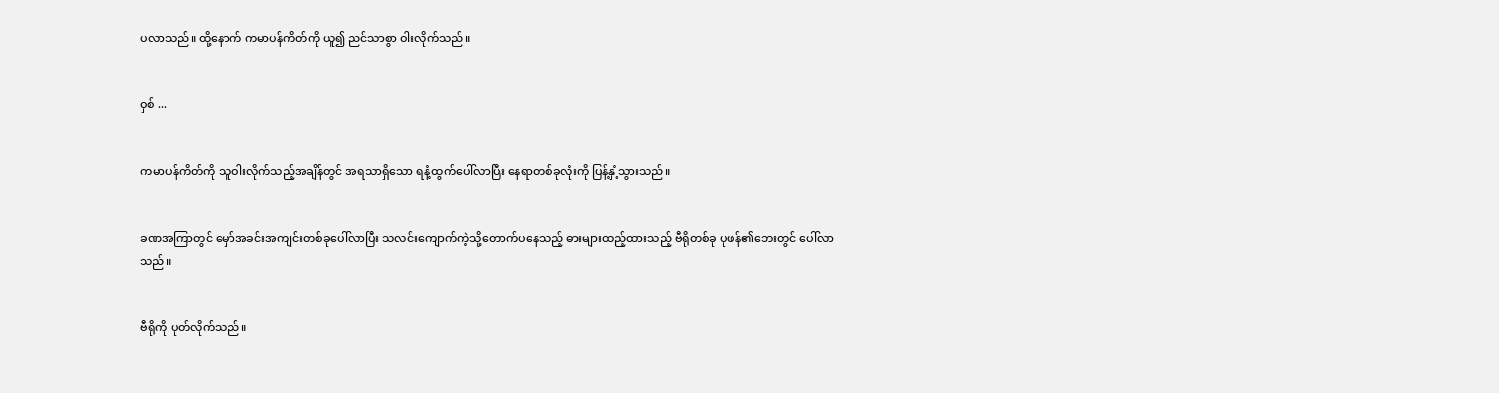ပလာသည်။ ထို့နောက် ကမာပန်ကိတ်ကို ယူ၍ ညင်သာစွာ ဝါးလိုက်သည်။


ဝှစ် ...


ကမာပန်ကိတ်ကို သူဝါးလိုက်သည့်အချိန်တွင် အရသာရှိသော ရနံ့ထွက်ပေါ်လာပြီး နေရာတစ်ခုလုံးကို ပြန့်နှံ့သွားသည်။


ခဏအကြာတွင် မှော်အခင်းအကျင်းတစ်ခုပေါ်လာပြီး သလင်းကျောက်ကဲ့သို့တောက်ပနေသည့် ဓားများထည့်ထားသည့် ဗီရိုတစ်ခု ပုဖန်၏ဘေးတွင် ပေါ်လာသည်။


ဗီရိုကို ပုတ်လိုက်သည်။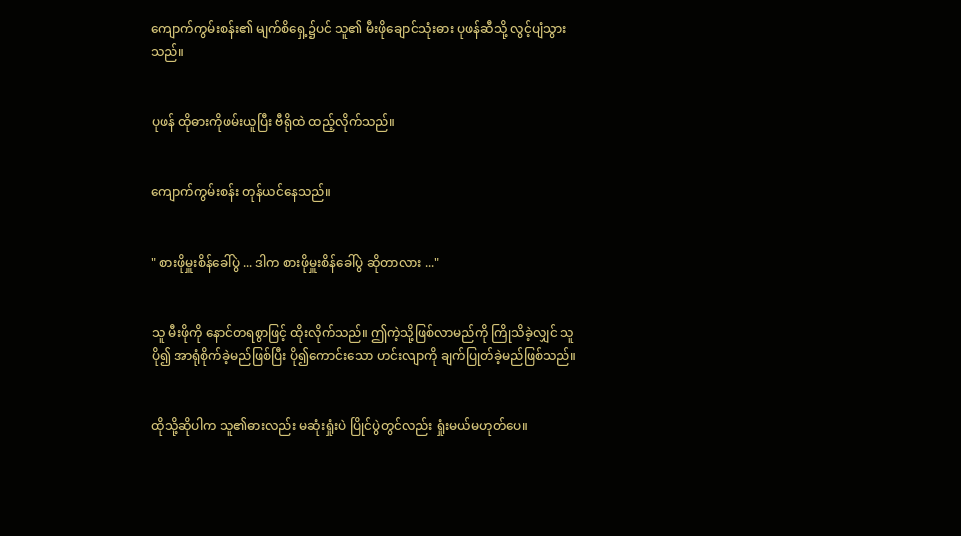ကျောက်ကွမ်းစန်း၏ မျက်စိရှေ့၌ပင် သူ၏ မီးဖိုချောင်သုံးဓား ပုဖန်ဆီသို့ လွင့်ပျံသွားသည်။


ပုဖန် ထိုဓားကိုဖမ်းယူပြီး ဗီရိုထဲ ထည့်လိုက်သည်။


ကျောက်ကွမ်းစန်း တုန်ယင်နေသည်။


" စားဖိုမှူးစိန်ခေါ်ပွဲ ... ဒါက စားဖိုမှူးစိန်ခေါ်ပွဲ ဆိုတာလား ..."


သူ မီးဖိုကို နောင်တရစွာဖြင့် ထိုးလိုက်သည်။ ဤကဲ့သို့ဖြစ်လာမည်ကို ကြိုသိခဲ့လျှင် သူပို၍ အာရုံစိုက်ခဲ့မည်ဖြစ်ပြီး ပို၍ကောင်းသော ဟင်းလျာကို ချက်ပြုတ်ခဲ့မည်ဖြစ်သည်။


ထိုသို့ဆိုပါက သူ၏ဓားလည်း မဆုံးရှုံးပဲ ပြိုင်ပွဲတွင်လည်း ရှုံးမယ်မဟုတ်ပေ။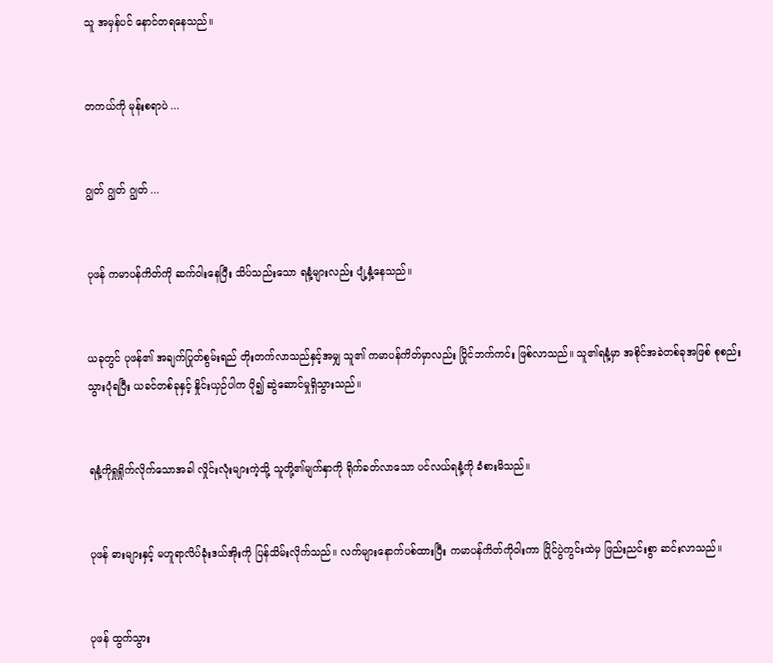သူ အမှန်ပင် နောင်တရနေသည်။


တကယ်ကို မုန်းစရာပဲ ...


ဂျွတ် ဂျွတ် ဂျွတ် ...


ပုဖန် ကမာပန်ကိတ်ကို ဆက်ဝါးနေပြီး သိပ်သည်းသော ရနံ့များလည်း ပျံ့နှံ့နေသည်။


ယခုတွင် ပုဖန်၏ အချက်ပြုတ်စွမ်းရည် တိုးတက်လာသည်နှင့်အမျှ သူ၏ ကမာပန်ကိတ်မှာလည်း ပြိုင်ဘက်ကင်း ဖြစ်လာသည်။ သူ၏ရနံ့မှာ အစိုင်အခဲတစ်ခုအဖြစ် စုစည်းသွားပုံရပြီး ယခင်တစ်ခုနှင့် နှိုင်းယှဉ်ပါက ပို၍ ဆွဲဆောင်မှုရှိသွားသည်။


ရနံ့ကိုရှုရှိုက်လိုက်သောအခါ လှိုင်းလုံးများကဲ့သို့ သူတို့၏မျက်နှာကို ရိုက်ခတ်လာသော ပင်လယ်ရနံ့ကို ခံစားမိသည်။


ပုဖန် ဓားများနှင့် မဟူရာလိပ်ခုံးဒယ်အိုးကို ပြန်သိမ်းလိုက်သည်။ လက်များနောက်ပစ်ထားပြီး ကမာပန်ကိတ်ကိုဝါးကာ ပြိုင်ပွဲကွင်းထဲမှ ဖြည်းညင်းစွာ ဆင်းလာသည်။


ပုဖန် ထွက်သွား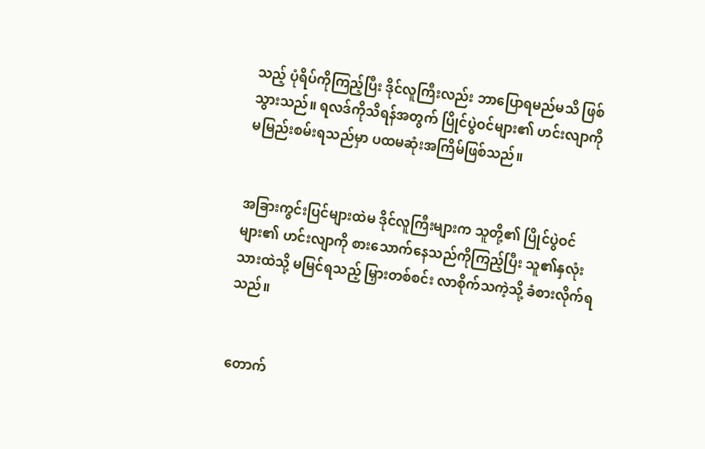သည့် ပုံရိပ်ကိုကြည့်ပြီး ဒိုင်လူကြီးလည်း ဘာပြောရမည်မသိ ဖြစ်သွားသည်။ ရလဒ်ကိုသိရန်အတွက် ပြိုင်ပွဲဝင်များ၏ ဟင်းလျာကို မမြည်းစမ်းရသည်မှာ ပထမဆုံးအကြိမ်ဖြစ်သည်။


အခြားကွင်းပြင်များထဲမ ဒိုင်လူကြီးများက သူတို့၏ ပြိုင်ပွဲဝင်များ၏ ဟင်းလျာကို စား‌သောက်နေသည်ကိုကြည့်ပြီး သူ၏နှလုံးသားထဲသို့ မမြင်ရသည့် မြှားတစ်စင်း လာစိုက်သကဲ့သို့ ခံစားလိုက်ရသည်။


တောက်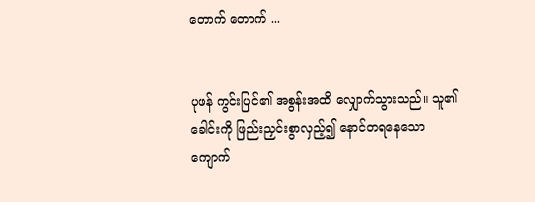တောက် တောက် ...


ပုဖန် ကွင်းပြင်၏ အစွန်းအထိ လျှောက်သွားသည်။ သူ၏ခေါင်းကို ဖြည်းညှင်းစွာလှည့်၍ နောင်တရနေသော ကျောက်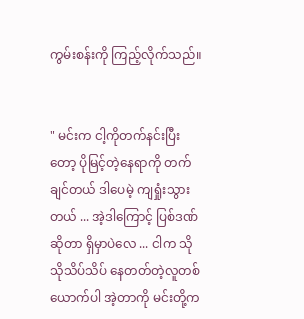ကွမ်းစန်းကို ကြည့်လိုက်သည်။


" မင်းက ငါ့ကိုတက်နင်းပြီးတော့ ပိုမြင့်တဲ့နေရာကို တက်ချင်တယ် ဒါပေမဲ့ ကျရှုံးသွားတယ် ... အဲ့ဒါကြောင့် ပြစ်ဒဏ်ဆိုတာ ရှိမှာပဲလေ ... ငါက သိုသိုသိပ်သိပ် နေတတ်တဲ့လူတစ်ယောက်ပါ အဲ့တာကို မင်းတို့က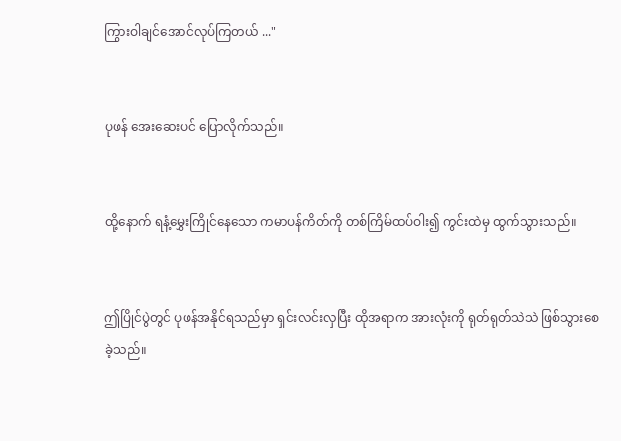ကြွားဝါချင်အောင်လုပ်ကြတယ် ..."


ပုဖန် အေးဆေးပင် ပြောလိုက်သည်။


ထို့နောက် ရနံ့မွှေးကြိုင်နေသော ကမာပန်ကိတ်ကို တစ်ကြိမ်ထပ်ဝါး၍ ကွင်းထဲမှ ထွက်သွားသည်။


ဤပြိုင်ပွဲတွင် ပုဖန်အနိုင်ရသည်မှာ ရှင်းလင်းလှပြီး ထိုအရာက အားလုံးကို ရုတ်ရုတ်သဲသဲ ဖြစ်သွားစေခဲ့သည်။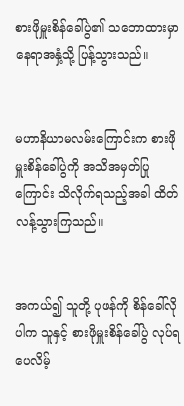စားဖိုမှူးစိန်ခေါ်ပွဲ၏ သဘောထားမှာ နေရာအနှံ့သို့ ပြန့်သွားသည်။


မဟာနိယာမလမ်းကြောင်းက စားဖိုမှူးစိန်ခေါ်ပွဲကို အသိအမှတ်ပြုကြောင်း သိလိုက်ရသည့်အခါ ထိတ်လန့်သွားကြသည်။


အကယ်၍ သူတို့ ပုဖန်ကို စိန်ခေါ်လိုပါက သူနှင့် စားဖိုမှူးစိန်ခေါ်ပွဲ လုပ်ရပေလိမ့်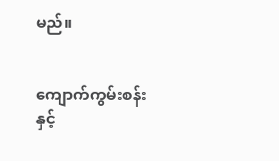မည်။


ကျောက်ကွမ်းစန်းနှင့်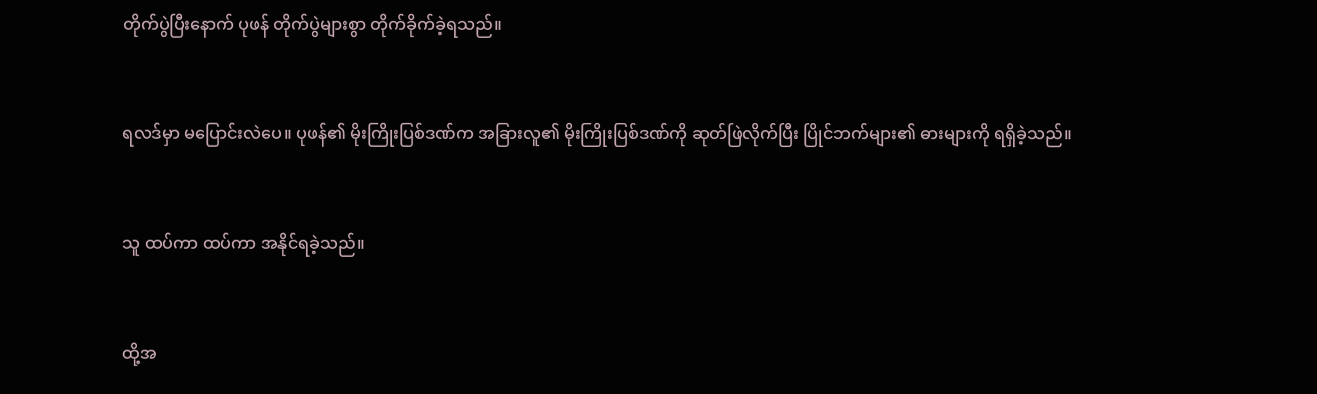တိုက်ပွဲပြီးနောက် ပုဖန် တိုက်ပွဲများစွာ တိုက်ခိုက်ခဲ့ရသည်။


ရလဒ်မှာ မပြောင်းလဲပေ။ ပုဖန်၏ မိုးကြိုးပြစ်ဒဏ်က အခြားလူ၏ မိုးကြိုးပြစ်ဒဏ်ကို ဆုတ်ဖြဲလိုက်ပြီး ပြိုင်ဘက်များ၏ ဓားများကို ရရှိခဲ့သည်။


သူ ထပ်ကာ ထပ်ကာ အနိုင်ရခဲ့သည်။


ထို့အ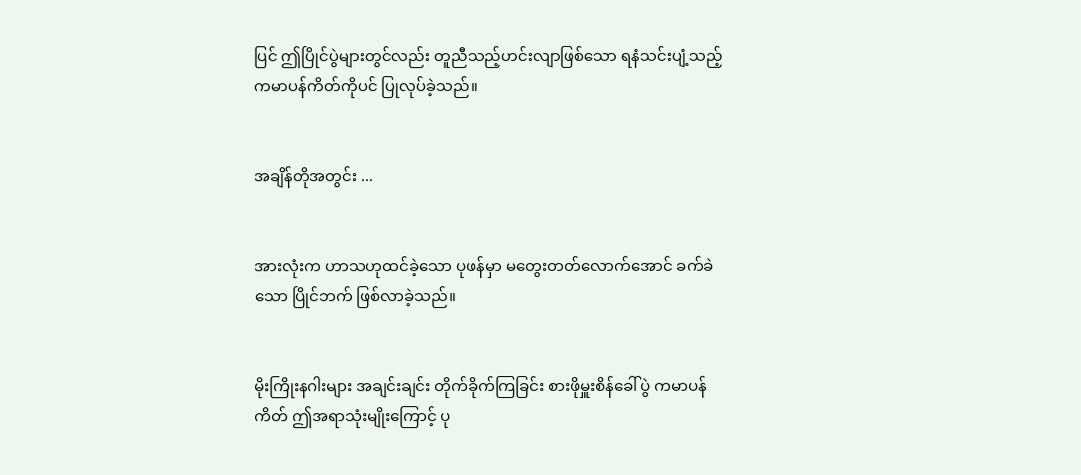ပြင် ဤပြိုင်ပွဲများတွင်လည်း တူညီသည့်ဟင်းလျာ‌ဖြစ်သော ရနံသင်းပျံ့သည့် ကမာပန်ကိတ်ကိုပင် ပြုလုပ်ခဲ့သည်။


အချိန်တိုအတွင်း ...


အားလုံးက ဟာသဟုထင်ခဲ့သော ပုဖန်မှာ မတွေးတတ်လောက်အောင် ခက်ခဲသော ပြိုင်ဘက် ဖြစ်လာခဲ့သည်။


မိုးကြိုးနဂါးများ အချင်းချင်း တိုက်ခိုက်ကြခြင်း စားဖိုမှူးစိန်ခေါ်ပွဲ ကမာပန်ကိတ် ဤအရာသုံးမျိုးကြောင့် ပု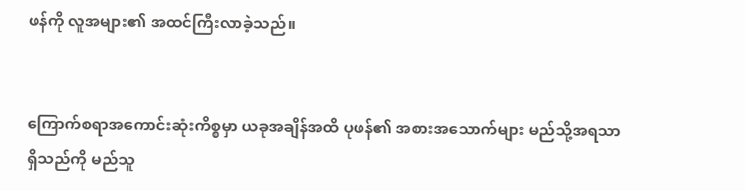ဖန်ကို လူအများ၏ အထင်ကြီးလာခဲ့သည်။


ကြောက်စရာအကောင်းဆုံးကိစ္စမှာ ယခုအချိန်အထိ ပုဖန်၏ အစားအသောက်များ မည်သို့အရသာရှိသည်ကို မည်သူ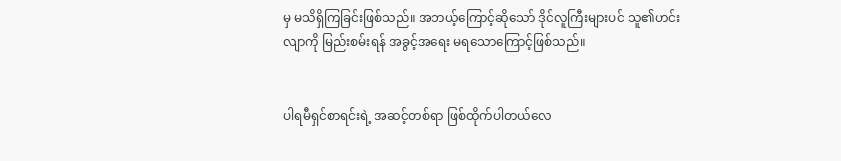မှ မသိရှိကြခြင်းဖြစ်သည်။ အဘယ့်ကြောင့်ဆိုသော် ဒိုင်လူကြီးများပင် သူ၏ဟင်းလျာကို မြည်းစမ်းရန် အခွင့်အရေး မရသောကြောင့်ဖြစ်သည်။


ပါရမီရှင်စာရင်းရဲ့ အဆင့်တစ်ရာ ဖြစ်ထိုက်ပါတယ်လေ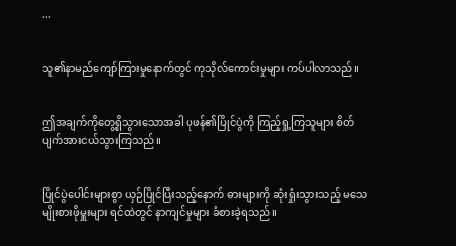...


သူ၏နာမည်ကျော်ကြားမှုနောက်တွင် ကုသိုလ်ကောင်းမှုများ ကပ်ပါလာသည်။


ဤအချက်ကိုတွေ့ရှိသွားသောအခါ ပုဖန်၏ပြိုင်ပွဲကို ကြည့်ရှု့ကြသူများ စိတ်ပျက်အားငယ်သွားကြသည်။


ပြိုင်ပွဲပေါင်းများစွာ ယှဉ်ပြိုင်ပြီးသည့်နောက် ဓားများကို ဆုံးရှုံးသွားသည့် မသေမျိုးစားဖိုမှူးများ ရင်ထဲတွင် နာကျင်မှုများ ခံစားခဲ့ရသည်။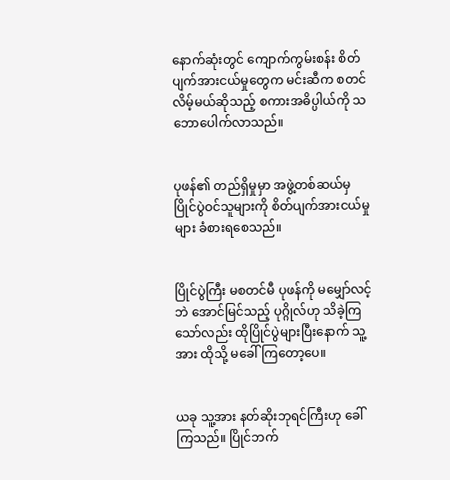နောက်ဆုံးတွင် ကျောက်ကွမ်းစန်း စိတ်ပျက်အားငယ်မှုတွေက မင်းဆီက စတင်လိမ့်မယ်ဆိုသည့် စကားအဓိပ္ပါယ်ကို သဘောပေါက်လာသည်။


ပုဖန်၏ တည်ရှိမှုမှာ အဖွဲ့တစ်ဆယ်မှ ပြိုင်ပွဲဝင်သူများကို စိတ်ပျက်အားငယ်မှုများ ခံစားရစေသည်။


ပြိုင်ပွဲကြီး မစတင်မီ ပုဖန်ကို မမျှော်လင့်ဘဲ အောင်မြင်သည့် ပုဂ္ဂိုလ်ဟု သိခဲ့ကြသော်လည်း ထိုပြိုင်ပွဲများပြီးနောက် သူ့အား ထိုသို့ မခေါ်ကြတော့ပေ။


ယခု သူ့အား နတ်ဆိုးဘုရင်ကြီးဟု ခေါ်ကြသည်။ ပြိုင်ဘက်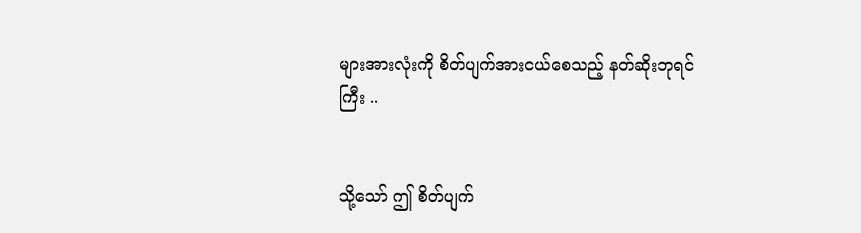များအားလုံးကို စိတ်ပျက်အားငယ်စေသည့် နတ်ဆိုးဘုရင်ကြီး ..


သို့သော် ဤ စိတ်ပျက်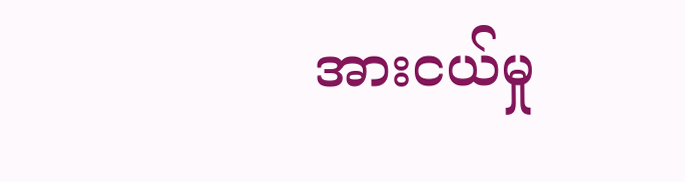အားငယ်မှု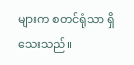များက စတင်ရုံသာ ရှိသေးသည်။